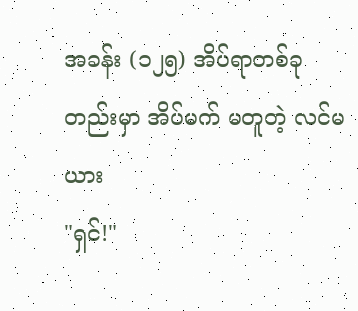အခန်း (၁၂၅) အိပ်ရာတစ်ခုတည်းမှာ အိပ်မက် မတူတဲ့ လင်မယား
"ရှင်!"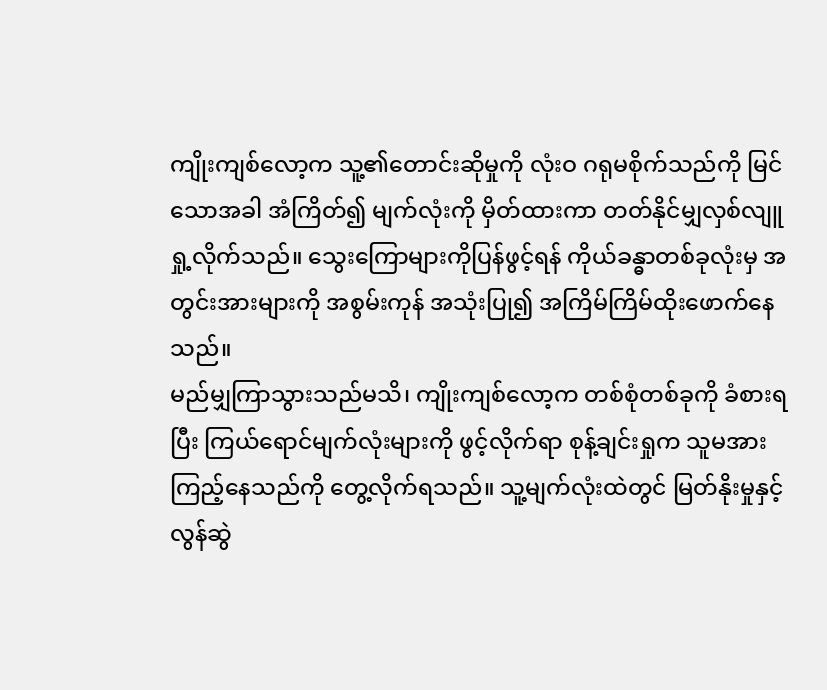ကျိုးကျစ်လော့က သူ့၏တောင်းဆိုမှုကို လုံးဝ ဂရုမစိုက်သည်ကို မြင်သောအခါ အံကြိတ်၍ မျက်လုံးကို မှိတ်ထားကာ တတ်နိုင်မျှလှစ်လျူရှု့လိုက်သည်။ သွေးကြောများကိုပြန်ဖွင့်ရန် ကိုယ်ခန္ဓာတစ်ခုလုံးမှ အတွင်းအားများကို အစွမ်းကုန် အသုံးပြု၍ အကြိမ်ကြိမ်ထိုးဖောက်နေသည်။
မည်မျှကြာသွားသည်မသိ၊ ကျိုးကျစ်လော့က တစ်စုံတစ်ခုကို ခံစားရပြီး ကြယ်ရောင်မျက်လုံးများကို ဖွင့်လိုက်ရာ စုန့်ချင်းရှုက သူမအား ကြည့်နေသည်ကို တွေ့လိုက်ရသည်။ သူ့မျက်လုံးထဲတွင် မြတ်နိုးမှုနှင့် လွန်ဆွဲ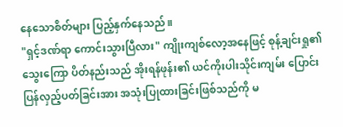နေသောစိတ်များ ပြည့်နှက်နေသည်။
"ရှင့်ဒဏ်ရာ ကောင်းသွားပြီလား" ကျိုးကျစ်လော့အနေဖြင့် စုန့်ချင်းရှု၏ သွေးကြော ပိတ်နည်းသည် အိုးရန်ဖုန်း၏ ယင်ကိုးပါးသိုင်းကျမ်း ပြောင်းပြန်လှည့်ပတ်ခြင်းအား အသုံးပြုထားခြင်းဖြစ်သည်ကို မ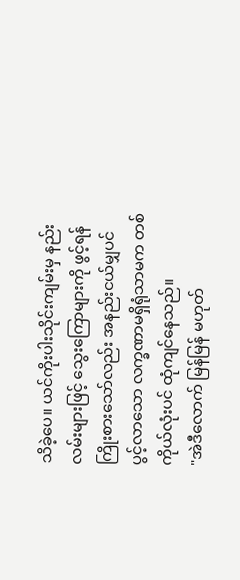သိခဲ့ပေ။ ယင်ကိုးပါးသိုင်းကျမ်းမှ နည်းလမ်းများဖြင့် သွေးကြောများကို ဖွင့်ရန် ကြိုးစားသော်လည်း အနည်းငယ်မျှပင် ပွင့်လာသော လက္ခဏာမရှိရုံသာမက တစ်ကိုယ်လုံးပင် ထုံကျင်နေသည်။
"အဲဒီလောက် မြန်မြန် မဟုတ်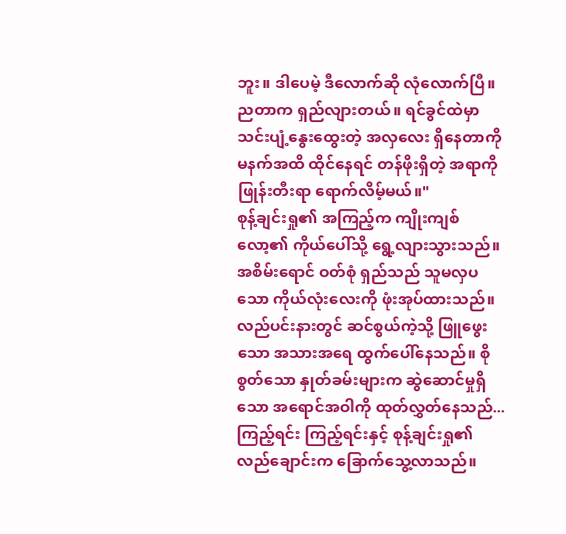ဘူး။ ဒါပေမဲ့ ဒီလောက်ဆို လုံလောက်ပြီ။ ညတာက ရှည်လျားတယ်။ ရင်ခွင်ထဲမှာ သင်းပျံ့နွေးထွေးတဲ့ အလှလေး ရှိနေတာကို မနက်အထိ ထိုင်နေရင် တန်ဖိုးရှိတဲ့ အရာကို ဖြုန်းတီးရာ ရောက်လိမ့်မယ်။"
စုန့်ချင်းရှု၏ အကြည့်က ကျိုးကျစ်လော့၏ ကိုယ်ပေါ်သို့ ရွေ့လျားသွားသည်။ အစိမ်းရောင် ဝတ်စုံ ရှည်သည် သူမလှပသော ကိုယ်လုံးလေးကို ဖုံးအုပ်ထားသည်။ လည်ပင်းနားတွင် ဆင်စွယ်ကဲ့သို့ ဖြူဖွေးသော အသားအရေ ထွက်ပေါ်နေသည်။ စိုစွတ်သော နှုတ်ခမ်းများက ဆွဲဆောင်မှုရှိသော အရောင်အဝါကို ထုတ်လွှတ်နေသည်... ကြည့်ရင်း ကြည့်ရင်းနှင့် စုန့်ချင်းရှု၏ လည်ချောင်းက ခြောက်သွေ့လာသည်။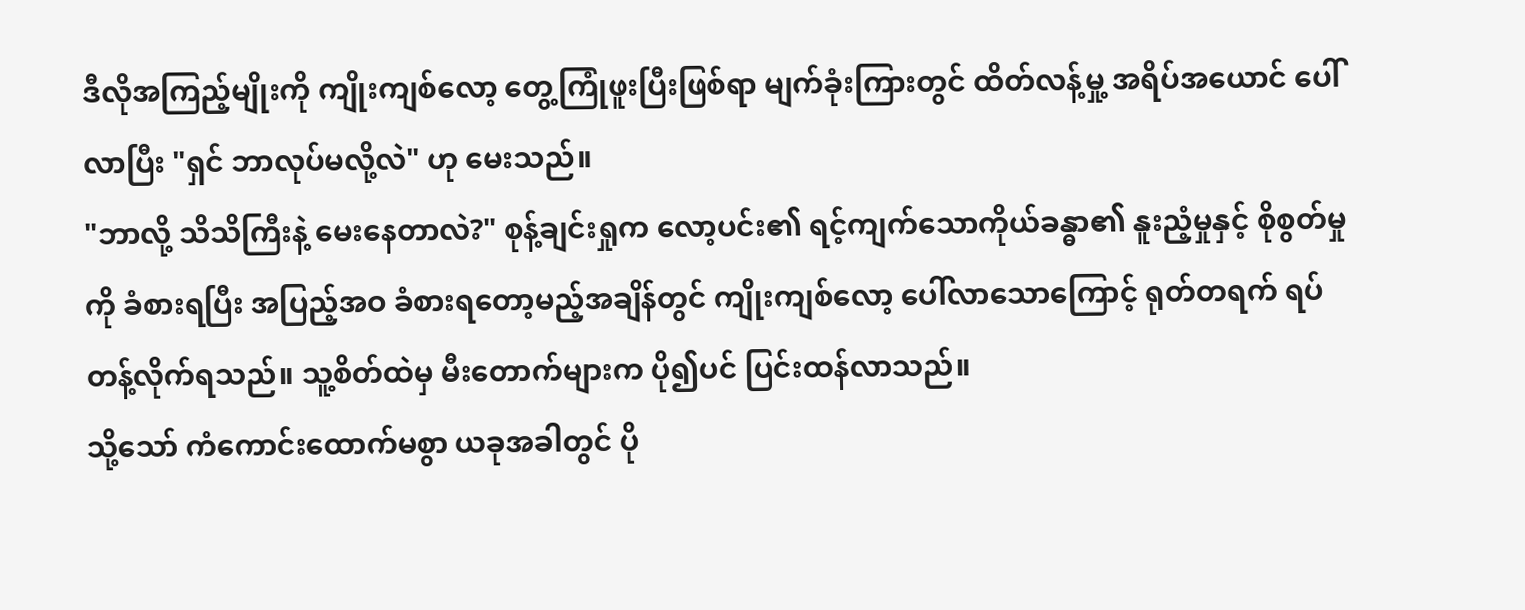ဒီလိုအကြည့်မျိုးကို ကျိုးကျစ်လော့ တွေ့ကြုံဖူးပြီးဖြစ်ရာ မျက်ခုံးကြားတွင် ထိတ်လန့်မှု့ အရိပ်အယောင် ပေါ်လာပြီး "ရှင် ဘာလုပ်မလို့လဲ" ဟု မေးသည်။
"ဘာလို့ သိသိကြီးနဲ့ မေးနေတာလဲ?" စုန့်ချင်းရှုက လော့ပင်း၏ ရင့်ကျက်သောကိုယ်ခန္ဓာ၏ နူးညံ့မှုနှင့် စိုစွတ်မှုကို ခံစားရပြီး အပြည့်အဝ ခံစားရတော့မည့်အချိန်တွင် ကျိုးကျစ်လော့ ပေါ်လာသောကြောင့် ရုတ်တရက် ရပ်တန့်လိုက်ရသည်။ သူ့စိတ်ထဲမှ မီးတောက်များက ပို၍ပင် ပြင်းထန်လာသည်။
သို့သော် ကံကောင်းထောက်မစွာ ယခုအခါတွင် ပို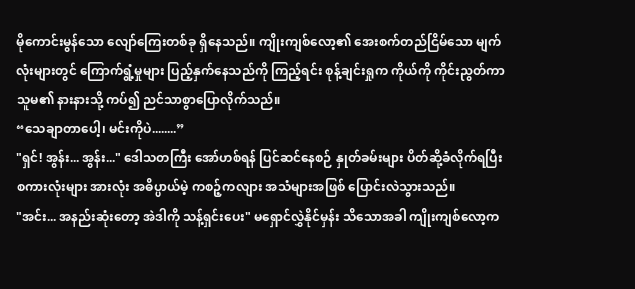မိုကောင်းမွန်သော လျော်ကြေးတစ်ခု ရှိနေသည်။ ကျိုးကျစ်လော့၏ အေးစက်တည်ငြိမ်သော မျက်လုံးများတွင် ကြောက်ရွံ့မှုများ ပြည့်နှက်နေသည်ကို ကြည့်ရင်း စုန့်ချင်းရှုက ကိုယ်ကို ကိုင်းညွတ်ကာ သူမ၏ နားနားသို့ ကပ်၍ ညင်သာစွာပြောလိုက်သည်။
“သေချာတာပေါ့၊ မင်းကိုပဲ........”
"ရှင်! အွန်း... အွန်း..." ဒေါသတကြီး အော်ဟစ်ရန် ပြင်ဆင်နေစဉ် နှုတ်ခမ်းများ ပိတ်ဆို့ခံလိုက်ရပြီး စကားလုံးများ အားလုံး အဓိပ္ပာယ်မဲ့ ကစဉ့်ကလျား အသံများအဖြစ် ပြောင်းလဲသွားသည်။
"အင်း... အနည်းဆုံးတော့ အဲဒါကို သန့်ရှင်းပေး" မရှောင်လွှဲနိုင်မှန်း သိသောအခါ ကျိုးကျစ်လော့က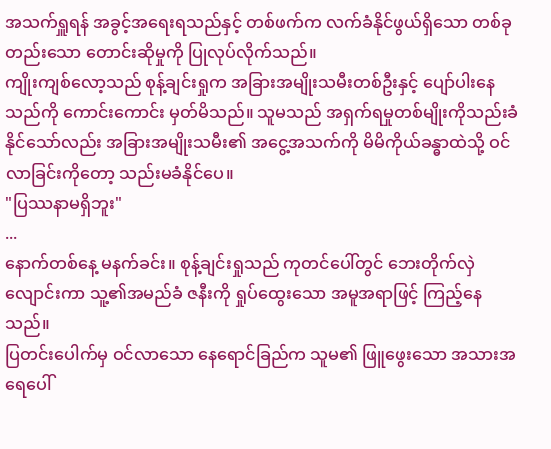အသက်ရှူရန် အခွင့်အရေးရသည်နှင့် တစ်ဖက်က လက်ခံနိုင်ဖွယ်ရှိသော တစ်ခုတည်းသော တောင်းဆိုမှုကို ပြုလုပ်လိုက်သည်။
ကျိုးကျစ်လော့သည် စုန့်ချင်းရှုက အခြားအမျိုးသမီးတစ်ဦးနှင့် ပျော်ပါးနေသည်ကို ကောင်းကောင်း မှတ်မိသည်။ သူမသည် အရှက်ရမှုတစ်မျိုးကိုသည်းခံနိုင်သော်လည်း အခြားအမျိုးသမီး၏ အငွေ့အသက်ကို မိမိကိုယ်ခန္ဓာထဲသို့ ဝင်လာခြင်းကိုတော့ သည်းမခံနိုင်ပေ။
"ပြဿနာမရှိဘူး"
...
နောက်တစ်နေ့ မနက်ခင်း။ စုန့်ချင်းရှုသည် ကုတင်ပေါ်တွင် ဘေးတိုက်လှဲလျောင်းကာ သူ့၏အမည်ခံ ဇနီးကို ရှုပ်ထွေးသော အမူအရာဖြင့် ကြည့်နေသည်။
ပြတင်းပေါက်မှ ဝင်လာသော နေရောင်ခြည်က သူမ၏ ဖြူဖွေးသော အသားအရေပေါ်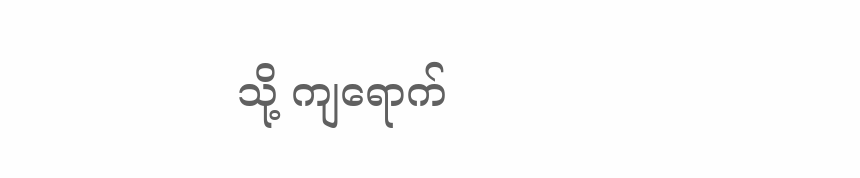သို့ ကျရောက်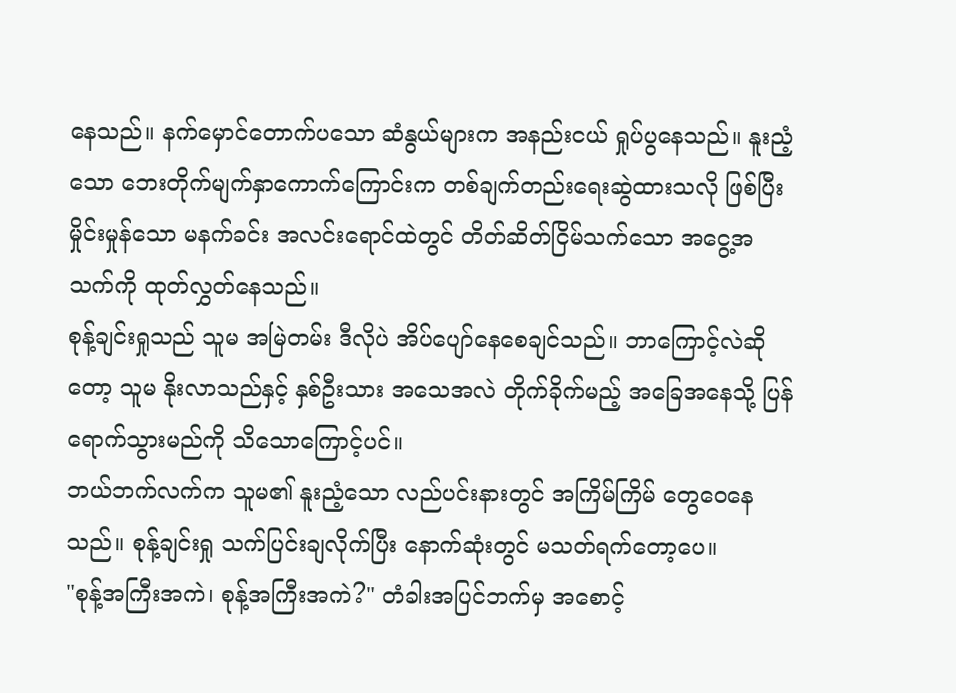နေသည်။ နက်မှောင်တောက်ပသော ဆံနွယ်များက အနည်းငယ် ရှုပ်ပွနေသည်။ နူးညံ့သော ဘေးတိုက်မျက်နှာကောက်ကြောင်းက တစ်ချက်တည်းရေးဆွဲထားသလို ဖြစ်ပြီး မှိုင်းမှုန်သော မနက်ခင်း အလင်းရောင်ထဲတွင် တိတ်ဆိတ်ငြိမ်သက်သော အငွေ့အသက်ကို ထုတ်လွှတ်နေသည်။
စုန့်ချင်းရှုသည် သူမ အမြဲတမ်း ဒီလိုပဲ အိပ်ပျော်နေစေချင်သည်။ ဘာကြောင့်လဲဆိုတော့ သူမ နိုးလာသည်နှင့် နှစ်ဦးသား အသေအလဲ တိုက်ခိုက်မည့် အခြေအနေသို့ ပြန်ရောက်သွားမည်ကို သိသောကြောင့်ပင်။
ဘယ်ဘက်လက်က သူမ၏ နူးညံ့သော လည်ပင်းနားတွင် အကြိမ်ကြိမ် တွေဝေနေသည်။ စုန့်ချင်းရှု သက်ပြင်းချလိုက်ပြီး နောက်ဆုံးတွင် မသတ်ရက်တော့ပေ။
"စုန့်အကြီးအကဲ၊ စုန့်အကြီးအကဲ?" တံခါးအပြင်ဘက်မှ အစောင့်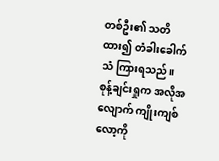တစ်ဦး၏ သတိထား၍ တံခါးခေါက်သံ ကြားရသည်။
စုန့်ချင်းရှုက အလိုအလျောက် ကျိုးကျစ်လော့ကို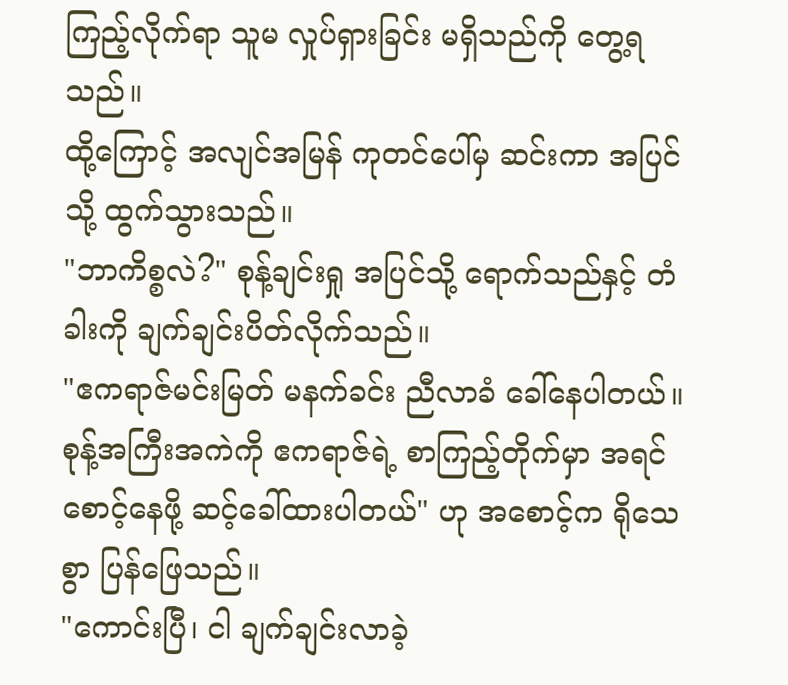ကြည့်လိုက်ရာ သူမ လှုပ်ရှားခြင်း မရှိသည်ကို တွေ့ရသည်။
ထို့ကြောင့် အလျင်အမြန် ကုတင်ပေါ်မှ ဆင်းကာ အပြင်သို့ ထွက်သွားသည်။
"ဘာကိစ္စလဲ?" စုန့်ချင်းရှု အပြင်သို့ ရောက်သည်နှင့် တံခါးကို ချက်ချင်းပိတ်လိုက်သည်။
"ဧကရာဇ်မင်းမြတ် မနက်ခင်း ညီလာခံ ခေါ်နေပါတယ်။ စုန့်အကြီးအကဲကို ဧကရာဇ်ရဲ့ စာကြည့်တိုက်မှာ အရင် စောင့်နေဖို့ ဆင့်ခေါ်ထားပါတယ်" ဟု အစောင့်က ရိုသေစွာ ပြန်ဖြေသည်။
"ကောင်းပြီ၊ ငါ ချက်ချင်းလာခဲ့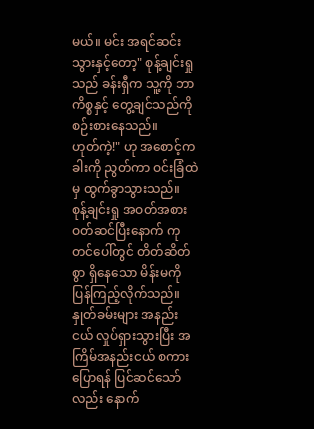မယ်။ မင်း အရင်ဆင်းသွားနှင့်တော့" စုန့်ချင်းရှုသည် ခန်းရှီက သူ့ကို ဘာကိစ္စနှင့် တွေ့ချင်သည်ကို စဉ်းစားနေသည်။
ဟုတ်ကဲ့!" ဟု အစောင့်က ခါးကို ညွတ်ကာ ဝင်းခြံထဲမှ ထွက်ခွာသွားသည်။
စုန့်ချင်းရှု အဝတ်အစား ဝတ်ဆင်ပြီးနောက် ကုတင်ပေါ်တွင် တိတ်ဆိတ်စွာ ရှိနေသော မိန်းမကို ပြန်ကြည့်လိုက်သည်။ နှုတ်ခမ်းများ အနည်းငယ် လှုပ်ရှားသွားပြီး အကြိမ်အနည်းငယ် စကားပြောရန် ပြင်ဆင်သော်လည်း နောက်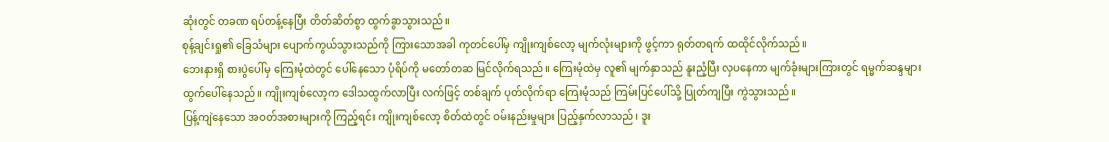ဆုံးတွင် တခဏ ရပ်တန့်နေပြီး တိတ်ဆိတ်စွာ ထွက်ခွာသွားသည်။
စုန့်ချင်းရှု၏ ခြေသံများ ပျောက်ကွယ်သွားသည်ကို ကြားသောအခါ ကုတင်ပေါ်မှ ကျိုးကျစ်လော့ မျက်လုံးများကို ဖွင့်ကာ ရုတ်တရက် ထထိုင်လိုက်သည်။
ဘေးနားရှိ စားပွဲပေါ်မှ ကြေးမုံထဲတွင် ပေါ်နေသော ပုံရိပ်ကို မတော်တဆ မြင်လိုက်ရသည်။ ကြေးမုံထဲမှ လူ၏ မျက်နှာသည် နူးညံ့ပြီး လှပနေကာ မျက်ခုံးများကြားတွင် ရမ္မက်ဆန္ဒများ ထွက်ပေါ်နေသည်။ ကျိုးကျစ်လော့က ဒေါသထွက်လာပြီး လက်ဖြင့် တစ်ချက် ပုတ်လိုက်ရာ ကြေးမုံသည် ကြမ်းပြင်ပေါ်သို့ ပြုတ်ကျပြီး ကွဲသွားသည်။
ပြန့်ကျဲနေသော အဝတ်အစားများကို ကြည့်ရင်း ကျိုးကျစ်လော့ စိတ်ထဲတွင် ဝမ်းနည်းမှုများ ပြည့်နှက်လာသည်၊ ဒူး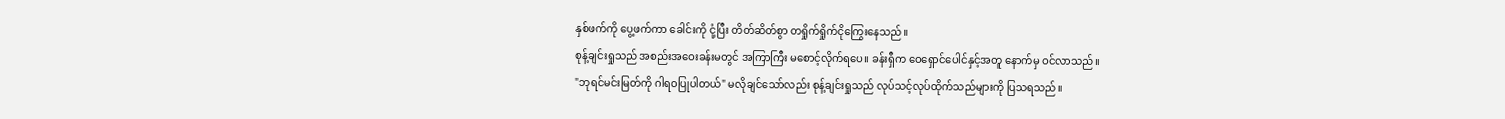နှစ်ဖက်ကို ပွေ့ဖက်ကာ ခေါင်းကို ငုံ့ပြီး တိတ်ဆိတ်စွာ တရှိုက်ရှိုက်ငိုကြွေးနေသည်။
စုန့်ချင်းရှုသည် အစည်းအဝေးခန်းမတွင် အကြာကြီး မစောင့်လိုက်ရပေ။ ခန်းရှီက ဝေရှောင်ပေါင်နှင့်အတူ နောက်မှ ဝင်လာသည်။
"ဘုရင်မင်းမြတ်ကို ဂါရဝပြုပါတယ်" မလိုချင်သော်လည်း စုန့်ချင်းရှုသည် လုပ်သင့်လုပ်ထိုက်သည်များကို ပြသရသည်။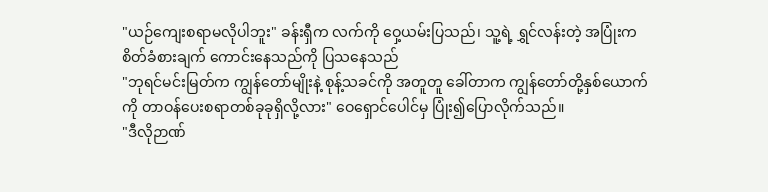"ယဉ်ကျေးစရာမလိုပါဘူး" ခန်းရှီက လက်ကို ဝှေ့ယမ်းပြသည်၊ သူ့ရဲ့ ရွှင်လန်းတဲ့ အပြုံးက စိတ်ခံစားချက် ကောင်းနေသည်ကို ပြသနေသည်
"ဘုရင်မင်းမြတ်က ကျွန်တော်မျိုးနဲ့ စုန့်သခင်ကို အတူတူ ခေါ်တာက ကျွန်တော်တို့နှစ်ယောက်ကို တာဝန်ပေးစရာတစ်ခုခုရှိလို့လား" ဝေရှောင်ပေါင်မှ ပြုံး၍ပြောလိုက်သည်။
"ဒီလိုဉာဏ်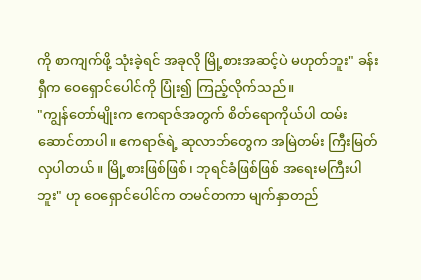ကို စာကျက်ဖို့ သုံးခဲ့ရင် အခုလို မြို့စားအဆင့်ပဲ မဟုတ်ဘူး" ခန်းရှီက ဝေရှောင်ပေါင်ကို ပြုံး၍ ကြည့်လိုက်သည်။
"ကျွန်တော်မျိုးက ဧကရာဇ်အတွက် စိတ်ရောကိုယ်ပါ ထမ်းဆောင်တာပါ။ ဧကရာဇ်ရဲ့ ဆုလာဘ်တွေက အမြဲတမ်း ကြီးမြတ်လှပါတယ်။ မြို့စားဖြစ်ဖြစ်၊ ဘုရင်ခံဖြစ်ဖြစ် အရေးမကြီးပါဘူး" ဟု ဝေရှောင်ပေါင်က တမင်တကာ မျက်နှာတည်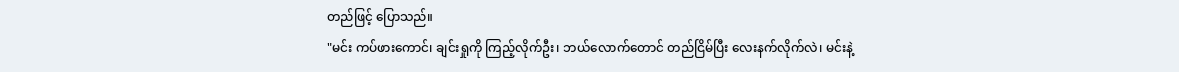တည်ဖြင့် ပြောသည်။
"မင်း ကပ်ဖားကောင်၊ ချင်းရှုကို ကြည့်လိုက်ဦး၊ ဘယ်လောက်တောင် တည်ငြိမ်ပြီး လေးနက်လိုက်လဲ၊ မင်းနဲ့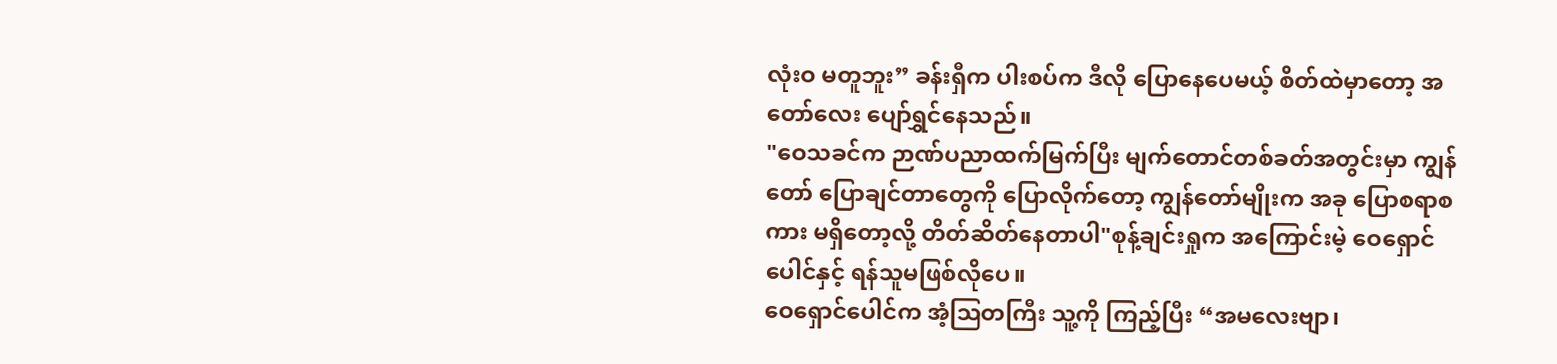လုံးဝ မတူဘူး” ခန်းရှီက ပါးစပ်က ဒီလို ပြောနေပေမယ့် စိတ်ထဲမှာတော့ အတော်လေး ပျော်ရွှင်နေသည်။
"ဝေသခင်က ဉာဏ်ပညာထက်မြက်ပြီး မျက်တောင်တစ်ခတ်အတွင်းမှာ ကျွန်တော် ပြောချင်တာတွေကို ပြောလိုက်တော့ ကျွန်တော်မျိုးက အခု ပြောစရာစကား မရှိတော့လို့ တိတ်ဆိတ်နေတာပါ"စုန့်ချင်းရှုက အကြောင်းမဲ့ ဝေရှောင်ပေါင်နှင့် ရန်သူမဖြစ်လိုပေ။
ဝေရှောင်ပေါင်က အံ့ဩတကြီး သူ့ကို ကြည့်ပြီး “အမလေးဗျာ၊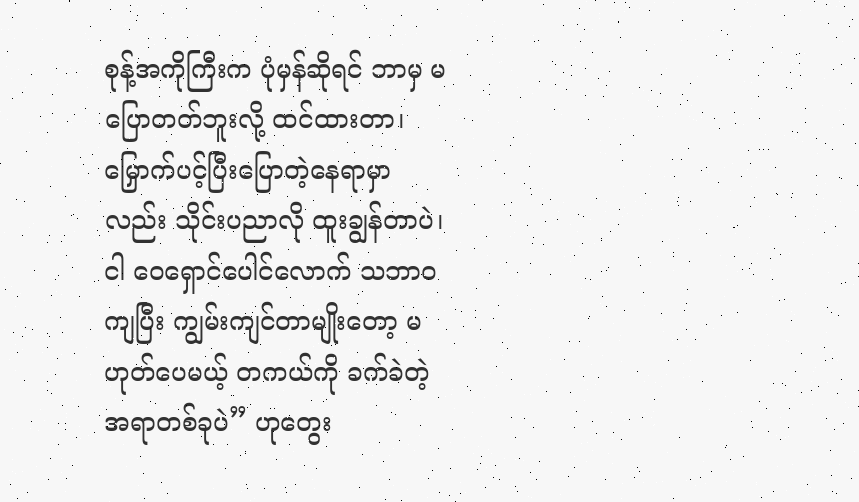စုန့်အကိုကြီးက ပုံမှန်ဆိုရင် ဘာမှ မပြောတတ်ဘူးလို့ ထင်ထားတာ၊ မြှောက်ပင့်ပြီးပြောတဲ့နေရာမှာလည်း သိုင်းပညာလို ထူးချွန်တာပဲ၊ ငါ ဝေရှောင်ပေါင်လောက် သဘာဝကျပြီး ကျွမ်းကျင်တာမျိုးတော့ မဟုတ်ပေမယ့် တကယ်ကို ခက်ခဲတဲ့ အရာတစ်ခုပဲ” ဟုတွေး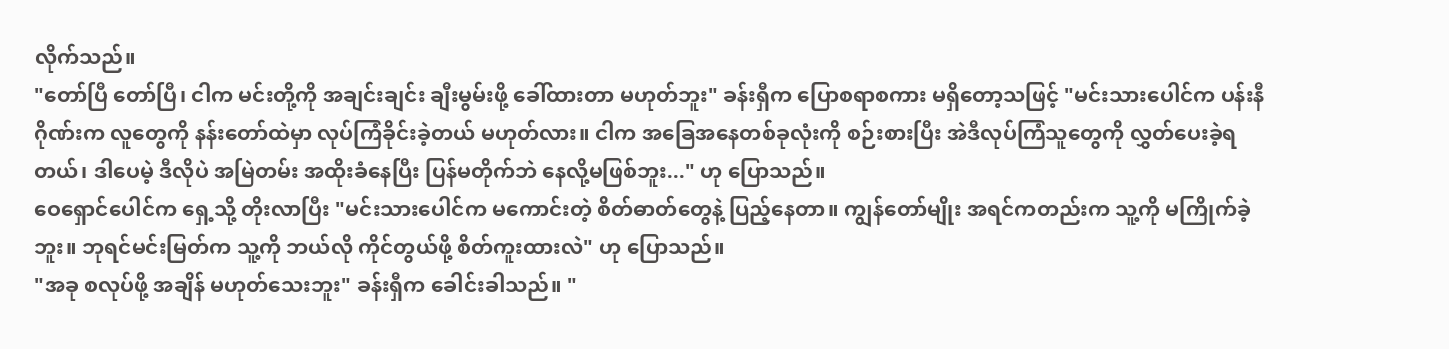လိုက်သည်။
"တော်ပြီ တော်ပြီ၊ ငါက မင်းတို့ကို အချင်းချင်း ချီးမွမ်းဖို့ ခေါ်ထားတာ မဟုတ်ဘူး" ခန်းရှီက ပြောစရာစကား မရှိတော့သဖြင့် "မင်းသားပေါင်က ပန်းနီဂိုဏ်းက လူတွေကို နန်းတော်ထဲမှာ လုပ်ကြံခိုင်းခဲ့တယ် မဟုတ်လား။ ငါက အခြေအနေတစ်ခုလုံးကို စဉ်းစားပြီး အဲဒီလုပ်ကြံသူတွေကို လွှတ်ပေးခဲ့ရတယ်၊ ဒါပေမဲ့ ဒီလိုပဲ အမြဲတမ်း အထိုးခံနေပြီး ပြန်မတိုက်ဘဲ နေလို့မဖြစ်ဘူး..." ဟု ပြောသည်။
ဝေရှောင်ပေါင်က ရှေ့သို့ တိုးလာပြီး "မင်းသားပေါင်က မကောင်းတဲ့ စိတ်ဓာတ်တွေနဲ့ ပြည့်နေတာ။ ကျွန်တော်မျိုး အရင်ကတည်းက သူ့ကို မကြိုက်ခဲ့ဘူး။ ဘုရင်မင်းမြတ်က သူ့ကို ဘယ်လို ကိုင်တွယ်ဖို့ စိတ်ကူးထားလဲ" ဟု ပြောသည်။
"အခု စလုပ်ဖို့ အချိန် မဟုတ်သေးဘူး" ခန်းရှီက ခေါင်းခါသည်။ "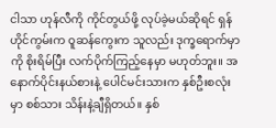ငါသာ ဟုန်လီကို ကိုင်တွယ်ဖို့ လုပ်ခဲ့မယ်ဆိုရင် ရှန်ဟိုင်ကွမ်းက ဝူဆန်ကွေးက သူလည်း ဒုက္ခရောက်မှာကို စိုးရိမ်ပြီး လက်ပိုက်ကြည့်နေမှာ မဟုတ်ဘူး။ အနောက်ပိုင်းနယ်စားနဲ့ ပေါင်မင်းသားက နှစ်ဦးစလုံးမှာ စစ်သား သိန်းနဲ့ချီရှိတယ်။ နှစ်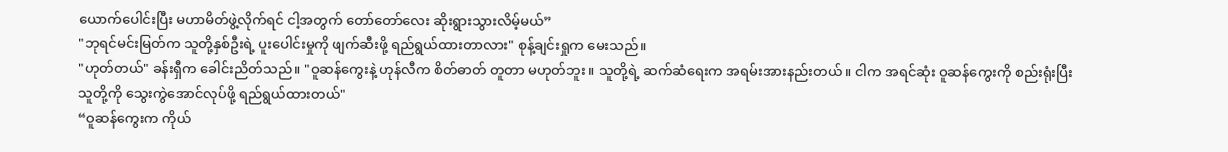ယောက်ပေါင်းပြီး မဟာမိတ်ဖွဲ့လိုက်ရင် ငါ့အတွက် တော်တော်လေး ဆိုးရွားသွားလိမ့်မယ်”
"ဘုရင်မင်းမြတ်က သူတို့နှစ်ဦးရဲ့ ပူးပေါင်းမှုကို ဖျက်ဆီးဖို့ ရည်ရွယ်ထားတာလား" စုန့်ချင်းရှုက မေးသည်။
"ဟုတ်တယ်" ခန်းရှီက ခေါင်းညိတ်သည်။ "ဝူဆန်ကွေးနဲ့ ဟုန်လီက စိတ်ဓာတ် တူတာ မဟုတ်ဘူး။ သူတို့ရဲ့ ဆက်ဆံရေးက အရမ်းအားနည်းတယ်။ ငါက အရင်ဆုံး ဝူဆန်ကွေးကို စည်းရုံးပြီး သူတို့ကို သွေးကွဲအောင်လုပ်ဖို့ ရည်ရွယ်ထားတယ်"
“ဝူဆန်ကွေးက ကိုယ်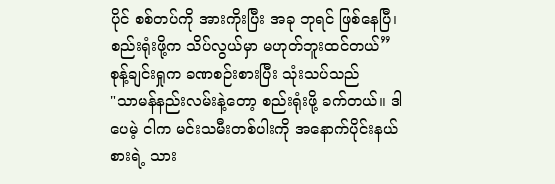ပိုင် စစ်တပ်ကို အားကိုးပြီး အခု ဘုရင် ဖြစ်နေပြီ၊ စည်းရုံးဖို့က သိပ်လွယ်မှာ မဟုတ်ဘူးထင်တယ်” စုန့်ချင်းရှုက ခဏစဉ်းစားပြီး သုံးသပ်သည်
"သာမန်နည်းလမ်းနဲ့တော့ စည်းရုံးဖို့ ခက်တယ်။ ဒါပေမဲ့ ငါက မင်းသမီးတစ်ပါးကို အနောက်ပိုင်းနယ်စားရဲ့ သား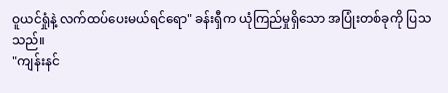ဝူယင်ရှုံနဲ့ လက်ထပ်ပေးမယ်ရင်ရော" ခန်းရှီက ယုံကြည်မှုရှိသော အပြုံးတစ်ခုကို ပြသသည်။
"ကျန်းနင်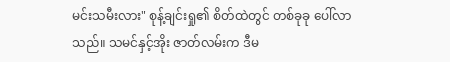မင်းသမီးလား" စုန့်ချင်းရှု၏ စိတ်ထဲတွင် တစ်ခုခု ပေါ်လာသည်။ သမင်နှင့်အိုး ဇာတ်လမ်းက ဒီမ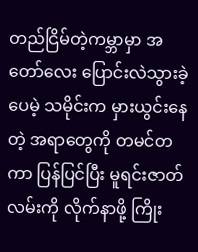တည်ငြိမ်တဲ့ကမ္ဘာမှာ အတော်လေး ပြောင်းလဲသွားခဲ့ပေမဲ့ သမိုင်းက မှားယွင်းနေတဲ့ အရာတွေကို တမင်တကာ ပြန်ပြင်ပြီး မူရင်းဇာတ်လမ်းကို လိုက်နာဖို့ ကြိုး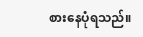စားနေပုံရသည်။